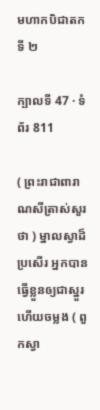មហាកបិជាតកទី ២

ក្បាលទី 47 · ទំព័រ 811

( ព្រះរាជាពារាណសីត្រាស់សួរថា ) ម្នាលស្វាដ៏ប្រសើរ អ្នកបានធ្វើខ្លួនឲ្យជាស្នួរ ហើយចម្លង ( ពួកស្វា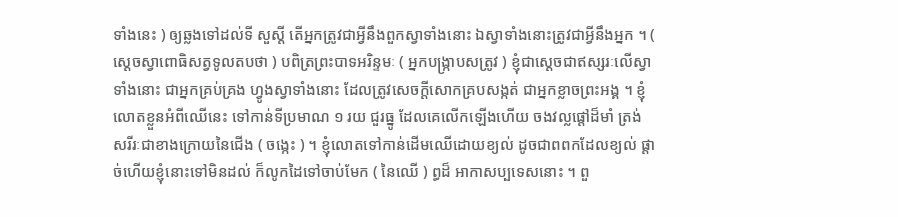ទាំងនេះ ) ឲ្យឆ្លងទៅដល់ទី សួស្តី តើអ្នកត្រូវជាអ្វីនឹងពួកស្វាទាំងនោះ ឯស្វាទាំងនោះត្រូវជាអ្វីនឹងអ្នក ។ ( ស្តេចស្វាពោធិសត្វទូលតបថា ) បពិត្រព្រះបាទអរិន្ទមៈ ( អ្នកបង្រ្កាបសត្រូវ ) ខ្ញុំជាស្តេចជាឥស្សរៈលើស្វាទាំងនោះ ជាអ្នកគ្រប់គ្រង ហ្វូងស្វាទាំងនោះ ដែលត្រូវសេចក្តីសោកគ្របសង្កត់ ជាអ្នកខ្លាចព្រះអង្គ ។ ខ្ញុំលោតខ្លួនអំពីឈើនេះ ទៅកាន់ទីប្រមាណ ១ រយ ជួរធ្នូ ដែលគេលើកឡើងហើយ ចងវល្លផ្តៅដ៏មាំ ត្រង់សរីរៈជាខាងក្រោយនៃជើង ( ចង្កេះ ) ។ ខ្ញុំលោតទៅកាន់ដើមឈើដោយខ្យល់ ដូចជាពពកដែលខ្យល់ ផ្តាច់ហើយខ្ញុំនោះទៅមិនដល់ ក៏លូកដៃទៅចាប់មែក ( នៃឈើ ) ព្ធដ៏ អាកាសប្បទេសនោះ ។ ពួ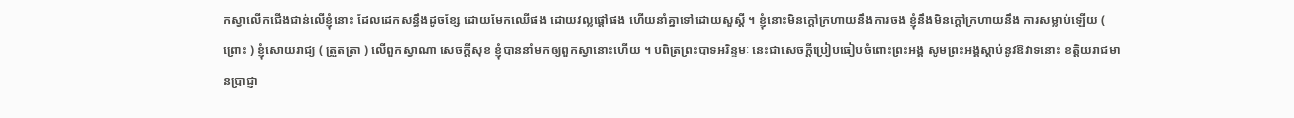កស្វាលើកជើងជាន់លើខ្ញុំនោះ ដែលដេកសន្ធឹងដូចខ្សែ ដោយមែកឈើផង ដោយវល្លផ្តៅផង ហើយនាំគ្នាទៅដោយសួស្តី ។ ខ្ញុំនោះមិនក្តៅក្រហាយនឹងការចង ខ្ញុំនឹងមិនក្តៅក្រហាយនឹង ការសម្លាប់ឡើយ ( ព្រោះ ) ខ្ញុំសោយរាជ្យ ( ត្រួតត្រា ) លើពួកស្វាណា សេចក្តីសុខ ខ្ញុំបាននាំមកឲ្យពួកស្វានោះហើយ ។ បពិត្រព្រះបាទអរិន្ទមៈ នេះជាសេចក្តីប្រៀបធៀបចំពោះព្រះអង្គ សូមព្រះអង្គស្តាប់នូវឱវាទនោះ ខត្តិយរាជមានប្រាជ្ញា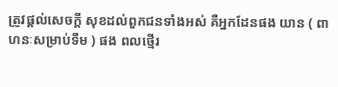ត្រូវផ្តល់សេចក្តី សុខដល់ពួកជនទាំងអស់ គឺអ្នកដែនផង យាន ( ពាហនៈសម្រាប់ទឹម ) ផង ពលថ្មើរ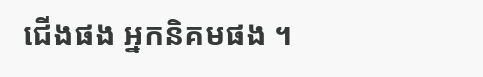ជើងផង អ្នកនិគមផង ។